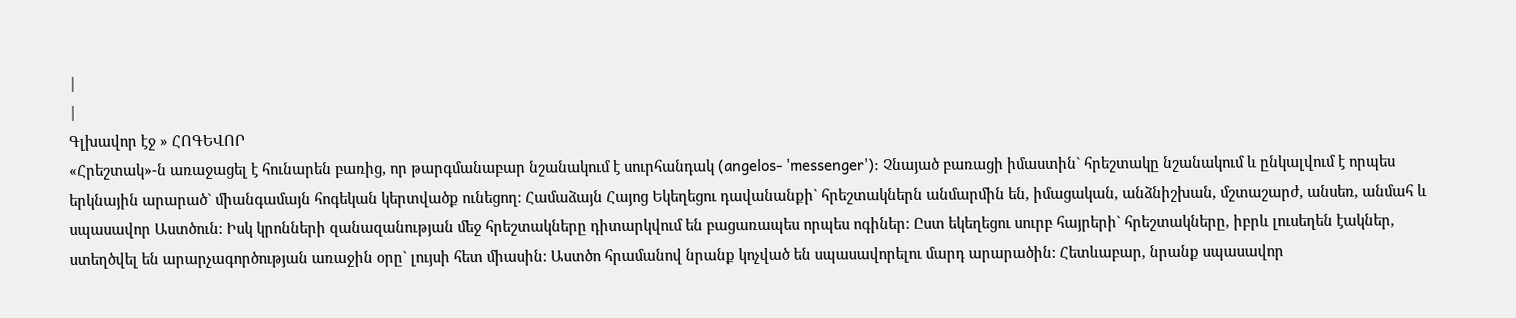|
|
Գլխավոր էջ » ՀՈԳԵՎՈՐ
«Հրեշտակ»-ն առաջացել է հունարեն բառից, որ թարգմանաբար նշանակում է սուրհանդակ (angelos- 'messenger'): Չնայած բառացի իմաստին` հրեշտակը նշանակում և ընկալվում է որպես երկնային արարած` միանգամայն հոգեկան կերտվածք ունեցող: Համաձայն Հայոց Եկեղեցու դավանանքի` հրեշտակներն անմարմին են, իմացական, անձնիշխան, մշտաշարժ, անսեռ, անմահ և սպասավոր Աստծուն: Իսկ կրոնների զանազանության մեջ հրեշտակները դիտարկվում են բացառապես որպես ոգիներ: Ըստ եկեղեցու սուրբ հայրերի` հրեշտակները, իբրև լուսեղեն էակներ, ստեղծվել են արարչագործության առաջին օրը` լույսի հետ միասին: Աստծո հրամանով նրանք կոչված են սպասավորելու մարդ արարածին: Հետևաբար, նրանք սպասավոր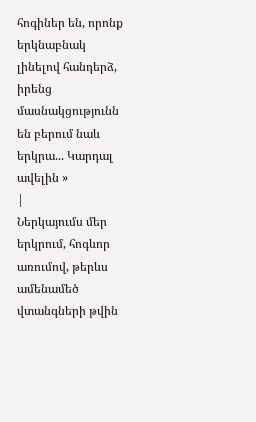հոգիներ են, որոնք երկնաբնակ լինելով հանդերձ, իրենց մասնակցությունն են բերում նաև երկրա... Կարդալ ավելին »
|
Ներկայումս մեր երկրում, հոգևոր առումով, թերևս ամենամեծ վտանգների թվին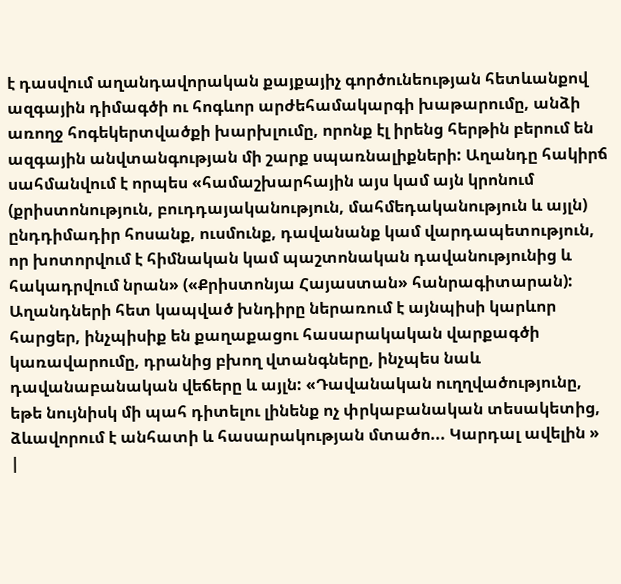է դասվում աղանդավորական քայքայիչ գործունեության հետևանքով ազգային դիմագծի ու հոգևոր արժեհամակարգի խաթարումը, անձի առողջ հոգեկերտվածքի խարխլումը, որոնք էլ իրենց հերթին բերում են ազգային անվտանգության մի շարք սպառնալիքների: Աղանդը հակիրճ սահմանվում է որպես «համաշխարհային այս կամ այն կրոնում (քրիստոնություն, բուդդայականություն, մահմեդականություն և այլն) ընդդիմադիր հոսանք, ուսմունք, դավանանք կամ վարդապետություն, որ խոտորվում է հիմնական կամ պաշտոնական դավանությունից և հակադրվում նրան» («Քրիստոնյա Հայաստան» հանրագիտարան): Աղանդների հետ կապված խնդիրը ներառում է այնպիսի կարևոր հարցեր, ինչպիսիք են քաղաքացու հասարակական վարքագծի կառավարումը, դրանից բխող վտանգները, ինչպես նաև դավանաբանական վեճերը և այլն: «Դավանական ուղղվածությունը, եթե նույնիսկ մի պահ դիտելու լինենք ոչ փրկաբանական տեսակետից, ձևավորում է անհատի և հասարակության մտածո... Կարդալ ավելին »
|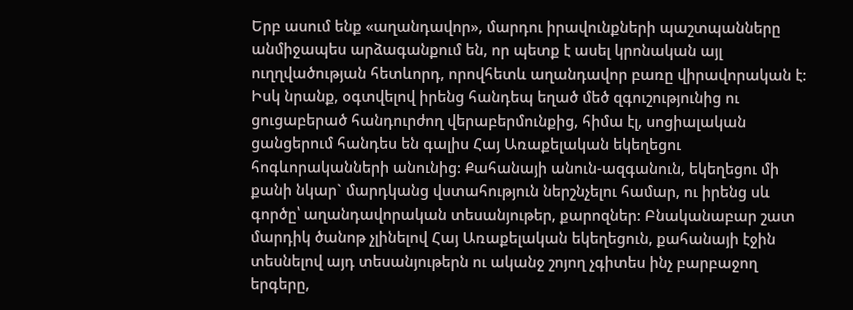Երբ ասում ենք «աղանդավոր», մարդու իրավունքների պաշտպանները անմիջապես արձագանքում են, որ պետք է ասել կրոնական այլ ուղղվածության հետևորդ, որովհետև աղանդավոր բառը վիրավորական է: Իսկ նրանք, օգտվելով իրենց հանդեպ եղած մեծ զգուշությունից ու ցուցաբերած հանդուրժող վերաբերմունքից, հիմա էլ, սոցիալական ցանցերում հանդես են գալիս Հայ Առաքելական եկեղեցու հոգևորականների անունից: Քահանայի անուն-ազգանուն, եկեղեցու մի քանի նկար` մարդկանց վստահություն ներշնչելու համար, ու իրենց սև գործը՝ աղանդավորական տեսանյութեր, քարոզներ: Բնականաբար շատ մարդիկ ծանոթ չլինելով Հայ Առաքելական եկեղեցուն, քահանայի էջին տեսնելով այդ տեսանյութերն ու ականջ շոյող չգիտես ինչ բարբաջող երգերը,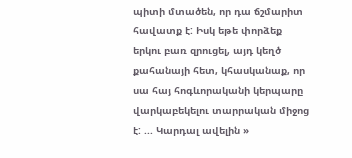պիտի մտածեն, որ դա ճշմարիտ հավատք է: Իսկ եթե փորձեք երկու բառ զրուցել, այդ կեղծ քահանայի հետ, կհասկանաք, որ սա հայ հոգևորականի կերպարը վարկաբեկելու տարրական միջոց է: ... Կարդալ ավելին »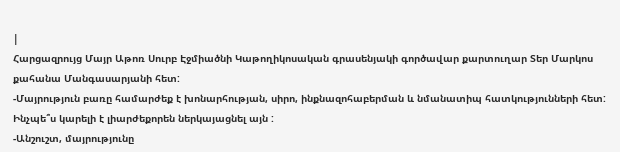|
Հարցազրույց Մայր Աթոռ Սուրբ Էջմիածնի Կաթողիկոսական գրասենյակի գործավար քարտուղար Տեր Մարկոս քահանա Մանգասարյանի հետ:
-Մայրություն բառը համարժեք է խոնարհության, սիրո, ինքնազոհաբերման և նմանատիպ հատկությունների հետ: Ինչպե՞ս կարելի է լիարժեքորեն ներկայացնել այն :
-Անշուշտ, մայրությունը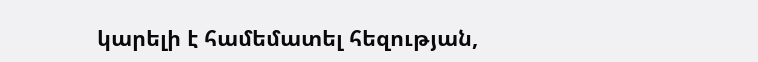կարելի է համեմատել հեզության,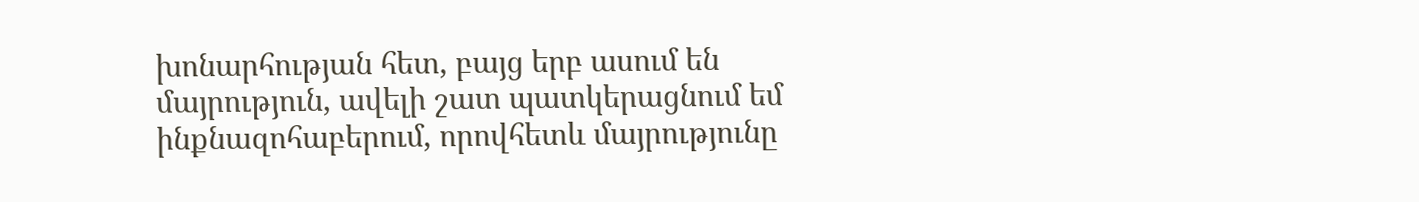խոնարհության հետ, բայց երբ ասում են մայրություն, ավելի շատ պատկերացնում եմ ինքնազոհաբերում, որովհետև մայրությունը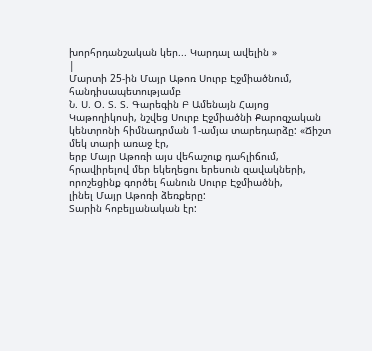խորհրդանշական կեր... Կարդալ ավելին »
|
Մարտի 25-ին Մայր Աթոռ Սուրբ Էջմիածնում, հանդիսապետությամբ
Ն. Ս. Օ. Տ. Տ. Գարեգին Բ Ամենայն Հայոց
Կաթողիկոսի, նշվեց Սուրբ Էջմիածնի Քարոզչական կենտրոնի հիմնադրման 1-ամյա տարեդարձը: «Ճիշտ մեկ տարի առաջ էր,
երբ Մայր Աթոռի այս վեհաշուք դահլիճում,
հրավիրելով մեր եկեղեցու երեսուն զավակների,
որոշեցինք գործել հանուն Սուրբ Էջմիածնի,
լինել Մայր Աթոռի ձեռքերը:
Տարին հոբելյանական էր: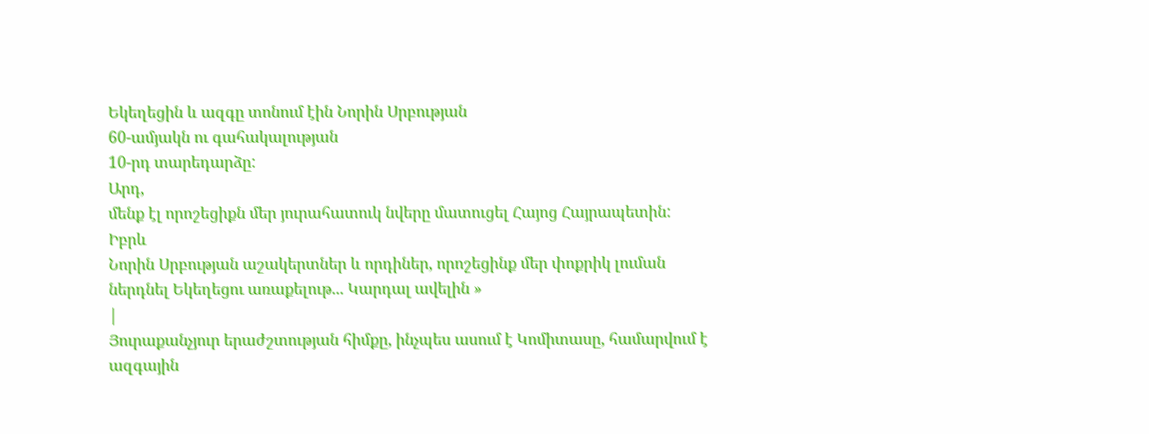Եկեղեցին և ազգը տոնում էին Նորին Սրբության
60-ամյակն ու գահակալության
10-րդ տարեդարձը:
Արդ,
մենք էլ որոշեցիքն մեր յուրահատուկ նվերը մատուցել Հայոց Հայրապետին:
Իբրև
Նորին Սրբության աշակերտներ և որդիներ, որոշեցինք մեր փոքրիկ լուման ներդնել Եկեղեցու առաքելութ... Կարդալ ավելին »
|
Յուրաքանչյուր երաժշտության հիմքը, ինչպես ասում է Կոմիտասը, համարվում է ազգային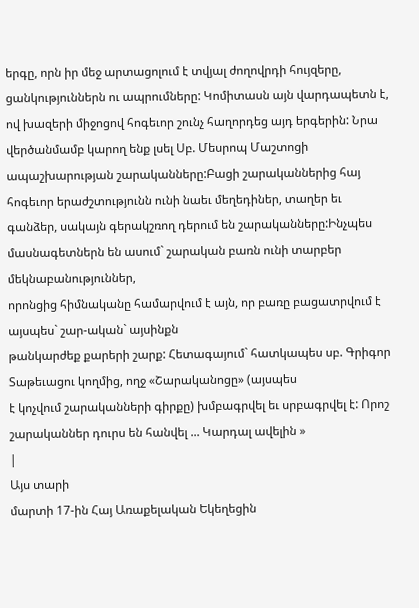երգը, որն իր մեջ արտացոլում է տվյալ ժողովրդի հույզերը, ցանկություններն ու ապրումները: Կոմիտասն այն վարդապետն է, ով խազերի միջոցով հոգեւոր շունչ հաղորդեց այդ երգերին: Նրա վերծանմամբ կարող ենք լսել Սբ. Մեսրոպ Մաշտոցի ապաշխարության շարականները:Բացի շարականներից հայ հոգեւոր երաժշտությունն ունի նաեւ մեղեդիներ, տաղեր եւ
գանձեր, սակայն գերակշռող դերում են շարականները:Ինչպես մասնագետներն են ասում` շարական բառն ունի տարբեր մեկնաբանություններ,
որոնցից հիմնականը համարվում է այն, որ բառը բացատրվում է այսպես` շար-ական` այսինքն
թանկարժեք քարերի շարք: Հետագայում` հատկապես սբ. Գրիգոր Տաթեւացու կողմից, ողջ «Շարականոցը» (այսպես
է կոչվում շարականների գիրքը) խմբագրվել եւ սրբագրվել է: Որոշ շարականներ դուրս են հանվել ... Կարդալ ավելին »
|
Այս տարի
մարտի 17-ին Հայ Առաքելական Եկեղեցին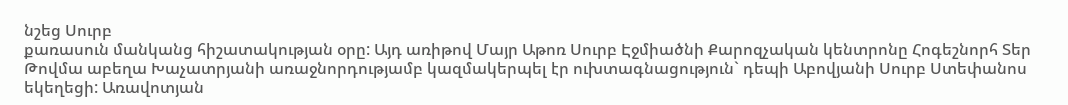նշեց Սուրբ
քառասուն մանկանց հիշատակության օրը: Այդ առիթով Մայր Աթոռ Սուրբ Էջմիածնի Քարոզչական կենտրոնը Հոգեշնորհ Տեր
Թովմա աբեղա Խաչատրյանի առաջնորդությամբ կազմակերպել էր ուխտագնացություն` դեպի Աբովյանի Սուրբ Ստեփանոս եկեղեցի: Առավոտյան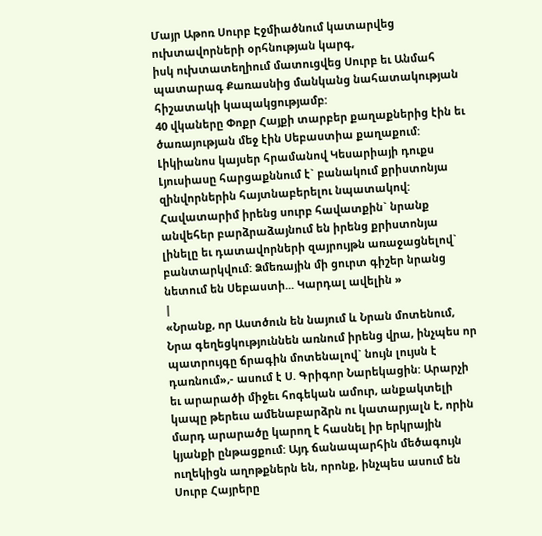Մայր Աթոռ Սուրբ Էջմիածնում կատարվեց
ուխտավորների օրհնության կարգ,
իսկ ուխտատեղիում մատուցվեց Սուրբ եւ Անմահ պատարագ Քառասնից մանկանց նահատակության հիշատակի կապակցությամբ:
40 վկաները Փոքր Հայքի տարբեր քաղաքներից էին եւ ծառայության մեջ էին Սեբաստիա քաղաքում: Լիկիանոս կայսեր հրամանով Կեսարիայի դուքս Լյուսիասը հարցաքննում է` բանակում քրիստոնյա զինվորներին հայտնաբերելու նպատակով: Հավատարիմ իրենց սուրբ հավատքին` նրանք անվեհեր բարձրաձայնում են իրենց քրիստոնյա
լինելը եւ դատավորների զայրույթն առաջացնելով` բանտարկվում: Ձմեռային մի ցուրտ գիշեր նրանց նետում են Սեբաստի... Կարդալ ավելին »
|
«Նրանք, որ Աստծուն են նայում և Նրան մոտենում, Նրա գեղեցկություննեն առնում իրենց վրա, ինչպես որ պատրույգը ճրագին մոտենալով` նույն լույսն է դառնում»,- ասում է Ս. Գրիգոր Նարեկացին: Արարչի եւ արարածի միջեւ հոգեկան ամուր, անքակտելի կապը թերեւս ամենաբարձրն ու կատարյալն է, որին մարդ արարածը կարող է հասնել իր երկրային կյանքի ընթացքում: Այդ ճանապարհին մեծագույն ուղեկիցն աղոթքներն են, որոնք, ինչպես ասում են Սուրբ Հայրերը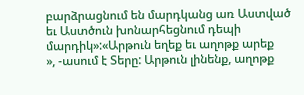բարձրացնում են մարդկանց առ Աստված եւ Աստծուն խոնարհեցնում դեպի մարդիկ»:«Արթուն եղեք եւ աղոթք արեք
», -ասում է Տերը: Արթուն լինենք, աղոթք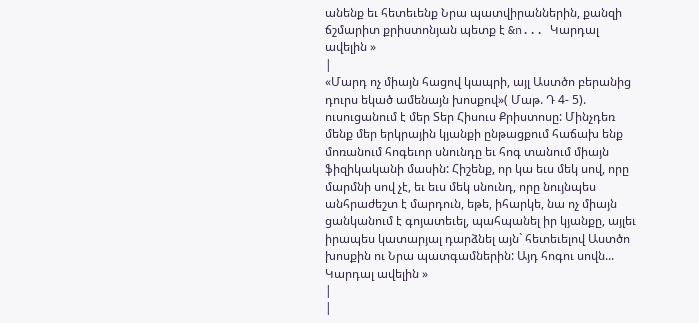անենք եւ հետեւենք Նրա պատվիրաններին, քանզի ճշմարիտ քրիստոնյան պետք է &n... Կարդալ ավելին »
|
«Մարդ ոչ միայն հացով կապրի, այլ Աստծո բերանից դուրս եկած ամենայն խոսքով»( Մաթ. Դ 4- 5). ուսուցանում է մեր Տեր Հիսուս Քրիստոսը: Մինչդեռ մենք մեր երկրային կյանքի ընթացքում հաճախ ենք մոռանում հոգեւոր սնունդը եւ հոգ տանում միայն ֆիզիկականի մասին: Հիշենք, որ կա եւս մեկ սով, որը մարմնի սով չէ, եւ եւս մեկ սնունդ, որը նույնպես անհրաժեշտ է մարդուն, եթե, իհարկե, նա ոչ միայն ցանկանում է գոյատեւել, պահպանել իր կյանքը, այլեւ իրապես կատարյալ դարձնել այն` հետեւելով Աստծո խոսքին ու Նրա պատգամներին: Այդ հոգու սովն... Կարդալ ավելին »
|
|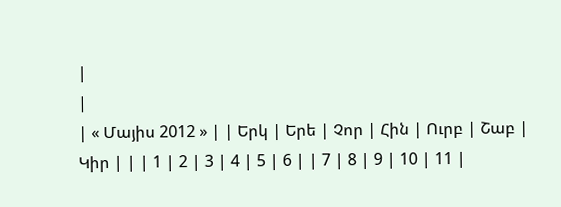|
|
| « Մայիս 2012 » | | Երկ | Երե | Չոր | Հին | Ուրբ | Շաբ | Կիր | | | 1 | 2 | 3 | 4 | 5 | 6 | | 7 | 8 | 9 | 10 | 11 |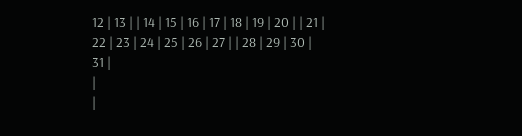12 | 13 | | 14 | 15 | 16 | 17 | 18 | 19 | 20 | | 21 | 22 | 23 | 24 | 25 | 26 | 27 | | 28 | 29 | 30 | 31 |
|
|